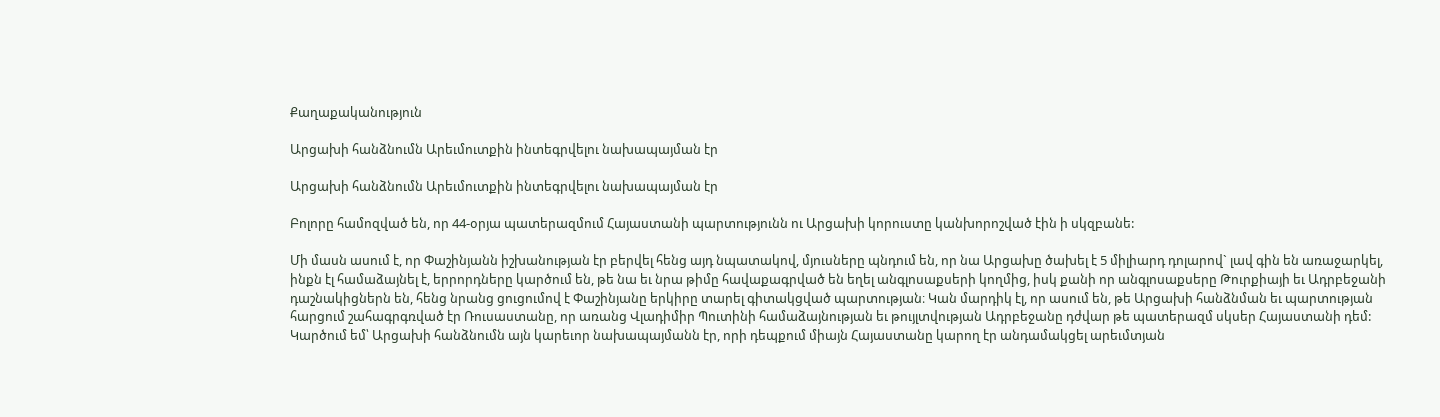Քաղաքականություն

Արցախի հանձնումն Արեւմուտքին ինտեգրվելու նախապայման էր

Արցախի հանձնումն Արեւմուտքին ինտեգրվելու նախապայման էր

Բոլորը համոզված են, որ 44-օրյա պատերազմում Հայաստանի պարտությունն ու Արցախի կորուստը կանխորոշված էին ի սկզբանե:

Մի մասն ասում է, որ Փաշինյանն իշխանության էր բերվել հենց այդ նպատակով, մյուսները պնդում են, որ նա Արցախը ծախել է 5 միլիարդ դոլարով` լավ գին են առաջարկել, ինքն էլ համաձայնել է, երրորդները կարծում են, թե նա եւ նրա թիմը հավաքագրված են եղել անգլոսաքսերի կողմից, իսկ քանի որ անգլոսաքսերը Թուրքիայի եւ Ադրբեջանի դաշնակիցներն են, հենց նրանց ցուցումով է Փաշինյանը երկիրը տարել գիտակցված պարտության։ Կան մարդիկ էլ, որ ասում են, թե Արցախի հանձնման եւ պարտության հարցում շահագրգռված էր Ռուսաստանը, որ առանց Վլադիմիր Պուտինի համաձայնության եւ թույլտվության Ադրբեջանը դժվար թե պատերազմ սկսեր Հայաստանի դեմ: Կարծում եմ՝ Արցախի հանձնումն այն կարեւոր նախապայմանն էր, որի դեպքում միայն Հայաստանը կարող էր անդամակցել արեւմտյան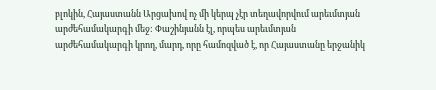բլոկին, Հայաստանն Արցախով ոչ մի կերպ չէր տեղավորվում արեւմտյան արժեհամակարգի մեջ: Փաշինյանն էլ, որպես արեւմտյան արժեհամակարգի կրող, մարդ, որը համոզված է, որ Հայաստանը երջանիկ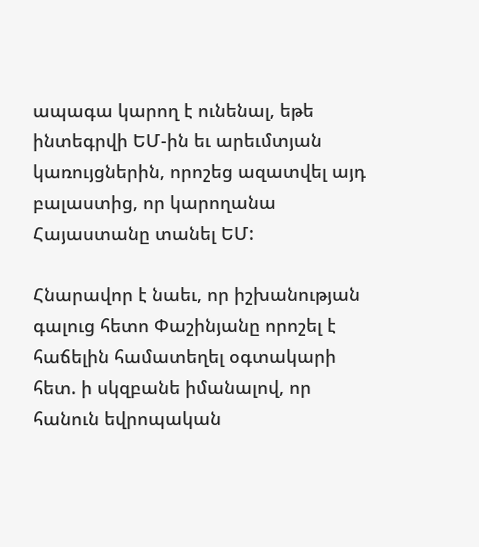ապագա կարող է ունենալ, եթե ինտեգրվի ԵՄ-ին եւ արեւմտյան կառույցներին, որոշեց ազատվել այդ բալաստից, որ կարողանա Հայաստանը տանել ԵՄ:

Հնարավոր է նաեւ, որ իշխանության գալուց հետո Փաշինյանը որոշել է հաճելին համատեղել օգտակարի հետ. ի սկզբանե իմանալով, որ հանուն եվրոպական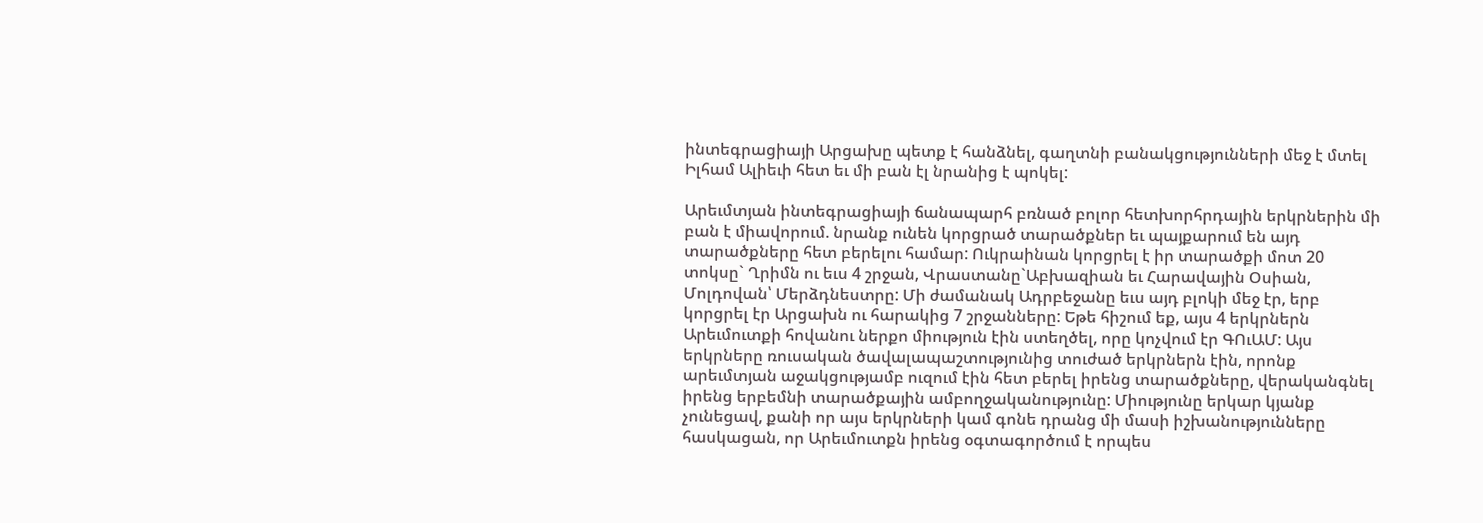ինտեգրացիայի Արցախը պետք է հանձնել, գաղտնի բանակցությունների մեջ է մտել Իլհամ Ալիեւի հետ եւ մի բան էլ նրանից է պոկել:

Արեւմտյան ինտեգրացիայի ճանապարհ բռնած բոլոր հետխորհրդային երկրներին մի բան է միավորում. նրանք ունեն կորցրած տարածքներ եւ պայքարում են այդ տարածքները հետ բերելու համար: Ուկրաինան կորցրել է իր տարածքի մոտ 20 տոկսը` Ղրիմն ու եւս 4 շրջան, Վրաստանը`Աբխազիան եւ Հարավային Օսիան, Մոլդովան՝ Մերձդնեստրը: Մի ժամանակ Ադրբեջանը եւս այդ բլոկի մեջ էր, երբ կորցրել էր Արցախն ու հարակից 7 շրջանները: Եթե հիշում եք, այս 4 երկրներն Արեւմուտքի հովանու ներքո միություն էին ստեղծել, որը կոչվում էր ԳՈւԱՄ: Այս երկրները ռուսական ծավալապաշտությունից տուժած երկրներն էին, որոնք արեւմտյան աջակցությամբ ուզում էին հետ բերել իրենց տարածքները, վերականգնել իրենց երբեմնի տարածքային ամբողջականությունը: Միությունը երկար կյանք չունեցավ, քանի որ այս երկրների կամ գոնե դրանց մի մասի իշխանությունները հասկացան, որ Արեւմուտքն իրենց օգտագործում է որպես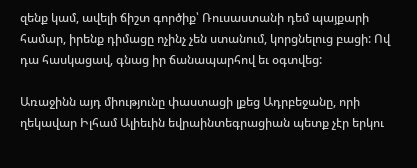զենք կամ, ավելի ճիշտ գործիք՝ Ռուսաստանի դեմ պայքարի համար, իրենք դիմացը ոչինչ չեն ստանում, կորցնելուց բացի: Ով դա հասկացավ, գնաց իր ճանապարհով եւ օգտվեց:

Առաջինն այդ միությունը փաստացի լքեց Ադրբեջանը, որի ղեկավար Իլհամ Ալիեւին եվրաինտեգրացիան պետք չէր երկու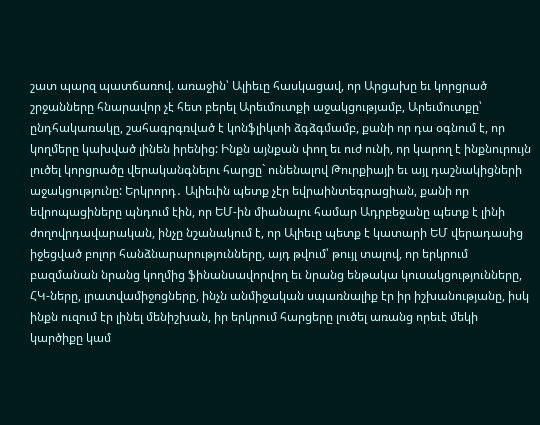շատ պարզ պատճառով. առաջին՝ Ալիեւը հասկացավ, որ Արցախը եւ կորցրած շրջանները հնարավոր չէ հետ բերել Արեւմուտքի աջակցությամբ, Արեւմուտքը՝ ընդհակառակը, շահագրգռված է կոնֆլիկտի ձգձգմամբ, քանի որ դա օգնում է, որ կողմերը կախված լինեն իրենից: Ինքն այնքան փող եւ ուժ ունի, որ կարող է ինքնուրույն լուծել կորցրածը վերականգնելու հարցը` ունենալով Թուրքիայի եւ այլ դաշնակիցների աջակցությունը: Երկրորդ․ Ալիեւին պետք չէր եվրաինտեգրացիան, քանի որ եվրոպացիները պնդում էին, որ ԵՄ-ին միանալու համար Ադրբեջանը պետք է լինի ժողովրդավարական, ինչը նշանակում է, որ Ալիեւը պետք է կատարի ԵՄ վերադասից իջեցված բոլոր հանձնարարությունները, այդ թվում՝ թույլ տալով, որ երկրում բազմանան նրանց կողմից ֆինանսավորվող եւ նրանց ենթակա կուսակցությունները, ՀԿ-ները, լրատվամիջոցները, ինչն անմիջական սպառնալիք էր իր իշխանությանը, իսկ ինքն ուզում էր լինել մենիշխան, իր երկրում հարցերը լուծել առանց որեւէ մեկի կարծիքը կամ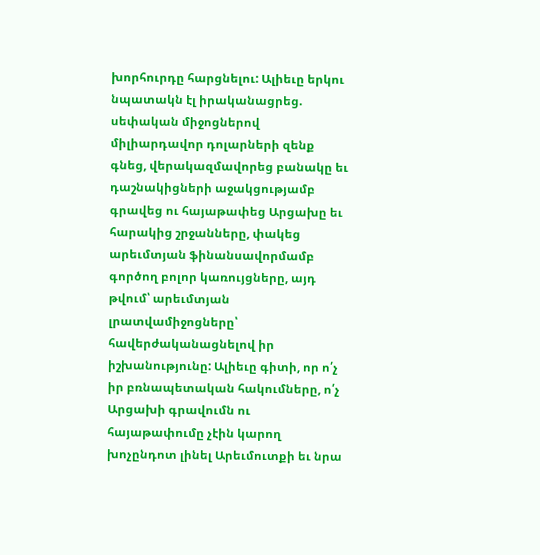խորհուրդը հարցնելու: Ալիեւը երկու նպատակն էլ իրականացրեց. սեփական միջոցներով միլիարդավոր դոլարների զենք գնեց, վերակազմավորեց բանակը եւ դաշնակիցների աջակցությամբ գրավեց ու հայաթափեց Արցախը եւ հարակից շրջանները, փակեց արեւմտյան ֆինանսավորմամբ գործող բոլոր կառույցները, այդ թվում՝ արեւմտյան լրատվամիջոցները՝ հավերժականացնելով իր իշխանությունը: Ալիեւը գիտի, որ ո՛չ իր բռնապետական հակումները, ո՛չ Արցախի գրավումն ու հայաթափումը չէին կարող խոչընդոտ լինել Արեւմուտքի եւ նրա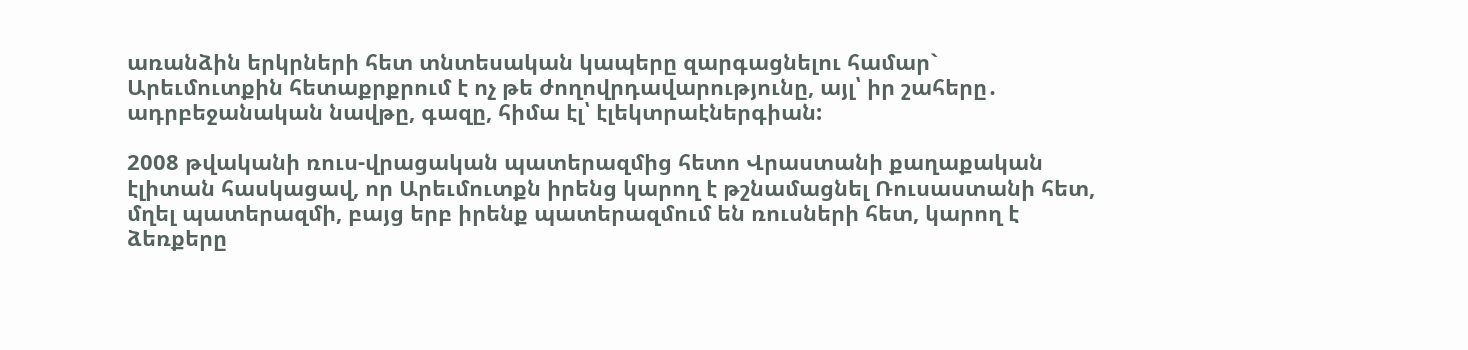առանձին երկրների հետ տնտեսական կապերը զարգացնելու համար` Արեւմուտքին հետաքրքրում է ոչ թե ժողովրդավարությունը, այլ՝ իր շահերը․ ադրբեջանական նավթը, գազը, հիմա էլ՝ էլեկտրաէներգիան:

2008 թվականի ռուս-վրացական պատերազմից հետո Վրաստանի քաղաքական էլիտան հասկացավ, որ Արեւմուտքն իրենց կարող է թշնամացնել Ռուսաստանի հետ, մղել պատերազմի, բայց երբ իրենք պատերազմում են ռուսների հետ, կարող է ձեռքերը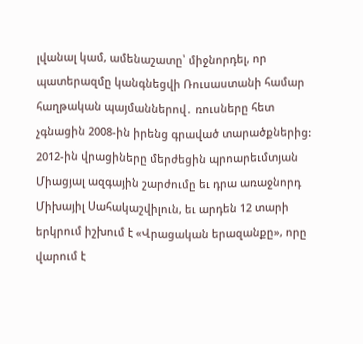լվանալ կամ, ամենաշատը՝ միջնորդել, որ պատերազմը կանգնեցվի Ռուսաստանի համար հաղթական պայմաններով․ ռուսները հետ չգնացին 2008-ին իրենց գրաված տարածքներից: 2012-ին վրացիները մերժեցին պրոարեւմտյան Միացյալ ազգային շարժումը եւ դրա առաջնորդ Միխայիլ Սահակաշվիլուն, եւ արդեն 12 տարի երկրում իշխում է «Վրացական երազանքը», որը վարում է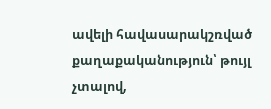ավելի հավասարակշռված քաղաքականություն՝ թույլ չտալով,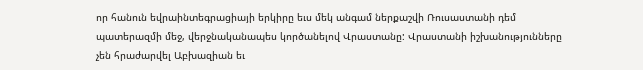որ հանուն եվրաինտեգրացիայի երկիրը եւս մեկ անգամ ներքաշվի Ռուսաստանի դեմ պատերազմի մեջ, վերջնականապես կործանելով Վրաստանը: Վրաստանի իշխանությունները չեն հրաժարվել Աբխազիան եւ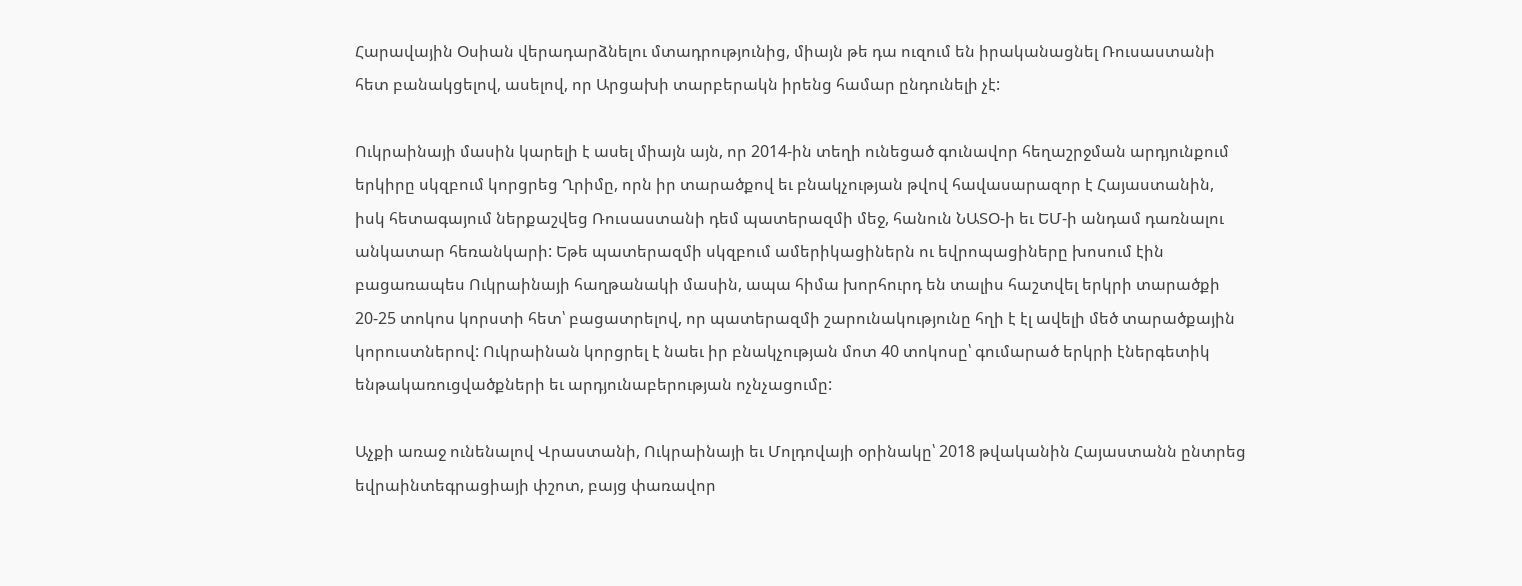Հարավային Օսիան վերադարձնելու մտադրությունից, միայն թե դա ուզում են իրականացնել Ռուսաստանի հետ բանակցելով, ասելով, որ Արցախի տարբերակն իրենց համար ընդունելի չէ:

Ուկրաինայի մասին կարելի է ասել միայն այն, որ 2014-ին տեղի ունեցած գունավոր հեղաշրջման արդյունքում երկիրը սկզբում կորցրեց Ղրիմը, որն իր տարածքով եւ բնակչության թվով հավասարազոր է Հայաստանին, իսկ հետագայում ներքաշվեց Ռուսաստանի դեմ պատերազմի մեջ, հանուն ՆԱՏՕ-ի եւ ԵՄ-ի անդամ դառնալու անկատար հեռանկարի: Եթե պատերազմի սկզբում ամերիկացիներն ու եվրոպացիները խոսում էին բացառապես Ուկրաինայի հաղթանակի մասին, ապա հիմա խորհուրդ են տալիս հաշտվել երկրի տարածքի 20-25 տոկոս կորստի հետ՝ բացատրելով, որ պատերազմի շարունակությունը հղի է էլ ավելի մեծ տարածքային կորուստներով: Ուկրաինան կորցրել է նաեւ իր բնակչության մոտ 40 տոկոսը՝ գումարած երկրի էներգետիկ ենթակառուցվածքների եւ արդյունաբերության ոչնչացումը:

Աչքի առաջ ունենալով Վրաստանի, Ուկրաինայի եւ Մոլդովայի օրինակը՝ 2018 թվականին Հայաստանն ընտրեց եվրաինտեգրացիայի փշոտ, բայց փառավոր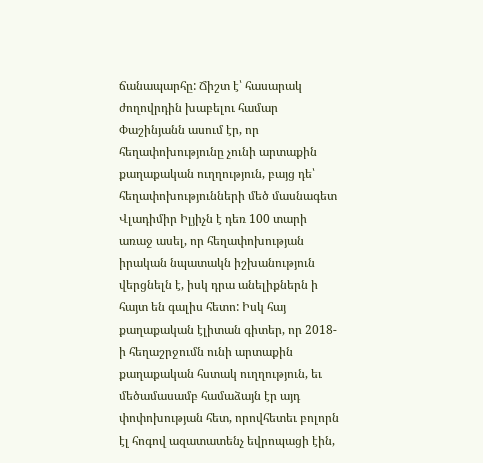ճանապարհը: Ճիշտ է՝ հասարակ ժողովրդին խաբելու համար Փաշինյանն ասում էր, որ հեղափոխությունը չունի արտաքին քաղաքական ուղղություն, բայց դե՝ հեղափոխությունների մեծ մասնագետ Վլադիմիր Իլյիչն է դեռ 100 տարի առաջ ասել, որ հեղափոխության իրական նպատակն իշխանություն վերցնելն է, իսկ դրա անելիքներն ի հայտ են գալիս հետո: Իսկ հայ քաղաքական էլիտան գիտեր, որ 2018-ի հեղաշրջումն ունի արտաքին քաղաքական հստակ ուղղություն, եւ մեծամասամբ համաձայն էր այդ փոփոխության հետ, որովհետեւ բոլորն էլ հոգով ազատատենչ եվրոպացի էին,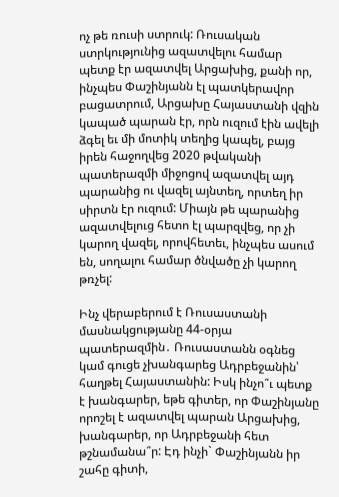ոչ թե ռուսի ստրուկ: Ռուսական ստրկությունից ազատվելու համար պետք էր ազատվել Արցախից, քանի որ, ինչպես Փաշինյանն էլ պատկերավոր բացատրում, Արցախը Հայաստանի վզին կապած պարան էր, որն ուզում էին ավելի ձգել եւ մի մոտիկ տեղից կապել, բայց իրեն հաջողվեց 2020 թվականի պատերազմի միջոցով ազատվել այդ պարանից ու վազել այնտեղ, որտեղ իր սիրտն էր ուզում: Միայն թե պարանից ազատվելուց հետո էլ պարզվեց, որ չի կարող վազել, որովհետեւ, ինչպես ասում են, սողալու համար ծնվածը չի կարող թռչել:

Ինչ վերաբերում է Ռուսաստանի մասնակցությանը 44-օրյա պատերազմին․ Ռուսաստանն օգնեց կամ գուցե չխանգարեց Ադրբեջանին՝ հաղթել Հայաստանին: Իսկ ինչո՞ւ պետք է խանգարեր, եթե գիտեր, որ Փաշինյանը որոշել է ազատվել պարան Արցախից, խանգարեր, որ Ադրբեջանի հետ թշնամանա՞ր: Էդ ինչի` Փաշինյանն իր շահը գիտի,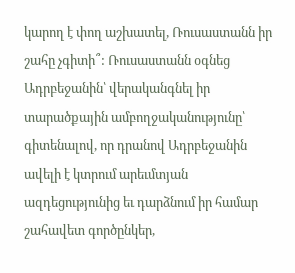կարող է փող աշխատել, Ռուսաստանն իր շահը չգիտի՞: Ռուսաստանն օգնեց Ադրբեջանին՝ վերականգնել իր տարածքային ամբողջականությունը՝ գիտենալով, որ դրանով Ադրբեջանին ավելի է կտրում արեւմտյան ազդեցությունից եւ դարձնում իր համար շահավետ գործընկեր,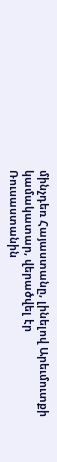մինչդեռ Հայաստանը, լինելով Արեւմուտքի կամակատար, վերածվել էր Ռուսաստանին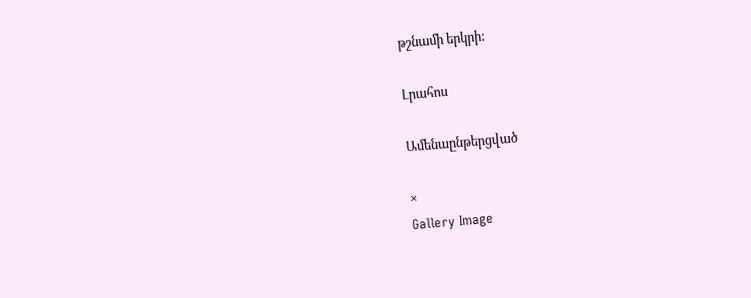թշնամի երկրի:

Լրահոս

Ամենաընթերցված

×
Gallery Image